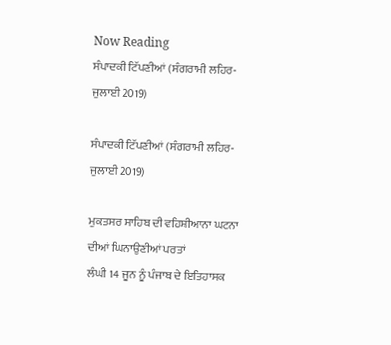Now Reading
ਸੰਪਾਦਕੀ ਟਿੱਪਣੀਆਂ (ਸੰਗਰਾਮੀ ਲਹਿਰ-ਜੁਲਾਈ 2019)

ਸੰਪਾਦਕੀ ਟਿੱਪਣੀਆਂ (ਸੰਗਰਾਮੀ ਲਹਿਰ-ਜੁਲਾਈ 2019)

ਮੁਕਤਸਰ ਸਾਹਿਬ ਦੀ ਵਹਿਸ਼ੀਆਨਾ ਘਟਨਾ ਦੀਆਂ ਘਿਨਾਉਣੀਆਂ ਪਰਤਾਂ
ਲੰਘੀ 14 ਜੂਨ ਨੂੰ ਪੰਜਾਬ ਦੇ ਇਤਿਹਾਸਕ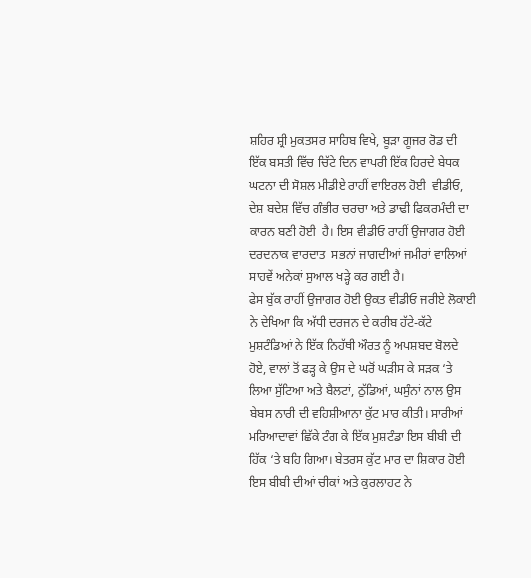ਸ਼ਹਿਰ ਸ਼੍ਰੀ ਮੁਕਤਸਰ ਸਾਹਿਬ ਵਿਖੇ, ਬੂੜਾ ਗੂਜਰ ਰੋਡ ਦੀ ਇੱਕ ਬਸਤੀ ਵਿੱਚ ਚਿੱਟੇ ਦਿਨ ਵਾਪਰੀ ਇੱਕ ਹਿਰਦੇ ਬੇਧਕ ਘਟਨਾ ਦੀ ਸੋਸ਼ਲ ਮੀਡੀਏ ਰਾਹੀਂ ਵਾਇਰਲ ਹੋਈ  ਵੀਡੀਓ, ਦੇਸ਼ ਬਦੇਸ਼ ਵਿੱਚ ਗੰਭੀਰ ਚਰਚਾ ਅਤੇ ਡਾਢੀ ਫਿਕਰਮੰਦੀ ਦਾ ਕਾਰਨ ਬਣੀ ਹੋਈ  ਹੈ। ਇਸ ਵੀਡੀਓ ਰਾਹੀਂ ਉਜਾਗਰ ਹੋਈ ਦਰਦਨਾਕ ਵਾਰਦਾਤ  ਸਭਨਾਂ ਜਾਗਦੀਆਂ ਜਮੀਰਾਂ ਵਾਲਿਆਂ ਸਾਹਵੇਂ ਅਨੇਕਾਂ ਸੁਆਲ ਖੜ੍ਹੇ ਕਰ ਗਈ ਹੈ।
ਫੇਸ ਬੁੱਕ ਰਾਹੀਂ ਉਜਾਗਰ ਹੋਈ ਉਕਤ ਵੀਡੀਓ ਜਰੀਏ ਲੋਕਾਈ ਨੇ ਦੇਖਿਆ ਕਿ ਅੱਧੀ ਦਰਜਨ ਦੇ ਕਰੀਬ ਹੱਟੇ-ਕੱਟੇ ਮੁਸ਼ਟੰਡਿਆਂ ਨੇ ਇੱਕ ਨਿਹੱਥੀ ਔਰਤ ਨੂੰ ਅਪਸ਼ਬਦ ਬੋਲਦੇ ਹੋਏ, ਵਾਲਾਂ ਤੋਂ ਫੜ੍ਹ ਕੇ ਉਸ ਦੇ ਘਰੋਂ ਘੜੀਸ ਕੇ ਸੜਕ ‘ਤੇ ਲਿਆ ਸੁੱਟਿਆ ਅਤੇ ਬੈਲਟਾਂ, ਠੁੱਡਿਆਂ, ਘਸੁੰਨਾਂ ਨਾਲ ਉਸ ਬੇਬਸ ਨਾਰੀ ਦੀ ਵਹਿਸ਼ੀਆਨਾ ਕੁੱਟ ਮਾਰ ਕੀਤੀ। ਸਾਰੀਆਂ ਮਰਿਆਦਾਵਾਂ ਛਿੱਕੇ ਟੰਗ ਕੇ ਇੱਕ ਮੁਸ਼ਟੰਡਾ ਇਸ ਬੀਬੀ ਦੀ ਹਿੱਕ ‘ਤੇ ਬਹਿ ਗਿਆ। ਬੇਤਰਸ ਕੁੱਟ ਮਾਰ ਦਾ ਸ਼ਿਕਾਰ ਹੋਈ ਇਸ ਬੀਬੀ ਦੀਆਂ ਚੀਕਾਂ ਅਤੇ ਕੁਰਲਾਹਟ ਨੇ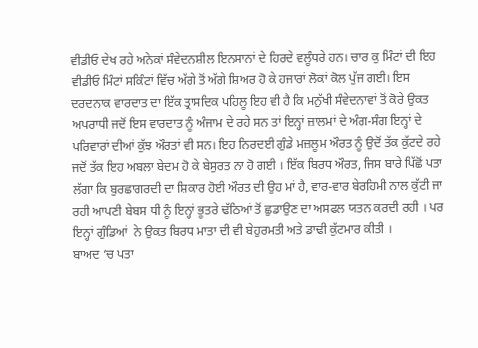ਵੀਡੀਓ ਦੇਖ ਰਹੇ ਅਨੇਕਾਂ ਸੰਵੇਦਨਸ਼ੀਲ ਇਨਸਾਨਾਂ ਦੇ ਹਿਰਦੇ ਵਲੂੰਧਰੇ ਹਨ। ਚਾਰ ਕੁ ਮਿੰਟਾਂ ਦੀ ਇਹ ਵੀਡੀਓ ਮਿੰਟਾਂ ਸਕਿੰਟਾਂ ਵਿੱਚ ਅੱਗੇ ਤੋਂ ਅੱਗੇ ਸ਼ਿਅਰ ਹੋ ਕੇ ਹਜਾਰਾਂ ਲੋਕਾਂ ਕੋਲ ਪੁੱਜ ਗਈ। ਇਸ ਦਰਦਨਾਕ ਵਾਰਦਾਤ ਦਾ ਇੱਕ ਤ੍ਰਾਸਦਿਕ ਪਹਿਲੂ ਇਹ ਵੀ ਹੈ ਕਿ ਮਨੁੱਖੀ ਸੰਵੇਦਨਾਵਾਂ ਤੋਂ ਕੋਰੇ ਉਕਤ ਅਪਰਾਧੀ ਜਦੋਂ ਇਸ ਵਾਰਦਾਤ ਨੂੰ ਅੰਜਾਮ ਦੇ ਰਹੇ ਸਨ ਤਾਂ ਇਨ੍ਹਾਂ ਜ਼ਾਲਮਾਂ ਦੇ ਅੰਗ-ਸੰਗ ਇਨ੍ਹਾਂ ਦੇ ਪਰਿਵਾਰਾਂ ਦੀਆਂ ਕੁੱਝ ਔਰਤਾਂ ਵੀ ਸਨ। ਇਹ ਨਿਰਦਈ ਗੁੰਡੇ ਮਜ਼ਲੂਮ ਔਰਤ ਨੂੰ ਉਦੋਂ ਤੱਕ ਕੁੱਟਦੇ ਰਹੇ ਜਦੋਂ ਤੱਕ ਇਹ ਅਬਲਾ ਬੇਦਮ ਹੋ ਕੇ ਬੇਸੁਰਤ ਨਾ ਹੋ ਗਈ । ਇੱਕ ਬਿਰਧ ਔਰਤ, ਜਿਸ ਬਾਰੇ ਪਿੱਛੋਂ ਪਤਾ ਲੱਗਾ ਕਿ ਬੁਰਛਾਗਰਦੀ ਦਾ ਸ਼ਿਕਾਰ ਹੋਈ ਔਰਤ ਦੀ ਉਹ ਮਾਂ ਹੈ, ਵਾਰ-ਵਾਰ ਬੇਰਹਿਮੀ ਨਾਲ ਕੁੱਟੀ ਜਾ ਰਹੀ ਆਪਣੀ ਬੇਬਸ ਧੀ ਨੂੰ ਇਨ੍ਹਾਂ ਭੂਤਰੇ ਢੱਠਿਆਂ ਤੋਂ ਛੁਡਾਉਣ ਦਾ ਅਸਫਲ ਯਤਨ ਕਰਦੀ ਰਹੀ । ਪਰ ਇਨ੍ਹਾਂ ਗੁੰਡਿਆਂ  ਨੇ ਉਕਤ ਬਿਰਧ ਮਾਤਾ ਦੀ ਵੀ ਬੇਹੁਰਮਤੀ ਅਤੇ ਡਾਢੀ ਕੁੱਟਮਾਰ ਕੀਤੀ ।
ਬਾਅਦ ‘ਚ ਪਤਾ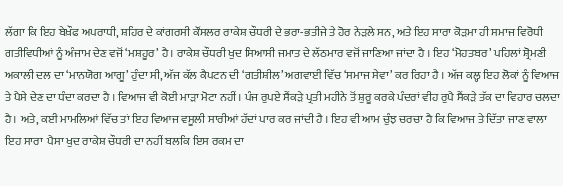ਲੱਗਾ ਕਿ ਇਹ ਬੇਖ਼ੌਫ ਅਪਰਾਧੀ, ਸ਼ਹਿਰ ਦੇ ਕਾਂਗਰਸੀ ਕੌਂਸਲਰ ਰਾਕੇਸ਼ ਚੌਧਰੀ ਦੇ ਭਰਾ-ਭਤੀਜੇ ਤੇ ਹੋਰ ਨੇੜਲੇ ਸਨ, ਅਤੇ ਇਹ ਸਾਰਾ ਕੋੜਮਾ ਹੀ ਸਮਾਜ ਵਿਰੋਧੀ ਗਤੀਵਿਧੀਆਂ ਨੂੰ ਅੰਜਾਮ ਦੇਣ ਵਜੋਂ ‘ਮਸ਼ਹੂਰ’ ਹੈ। ਰਾਕੇਸ਼ ਚੌਧਰੀ ਖੁਦ ਸਿਆਸੀ ਜਮਾਤ ਦੇ ਲੱਠਮਾਰ ਵਜੋਂ ਜਾਣਿਆ ਜਾਂਦਾ ਹੈ । ਇਹ ‘ਮੋਹਤਬਰ’ ਪਹਿਲਾਂ ਸ਼੍ਰੋਮਣੀ ਅਕਾਲੀ ਦਲ ਦਾ ‘ਮਾਨਯੋਗ ਆਗੂ’ ਹੁੰਦਾ ਸੀ, ਅੱਜ ਕੱਲ ਕੈਪਟਨ ਦੀ ‘ਗਤੀਸ਼ੀਲ’ ਅਗਵਾਈ ਵਿੱਚ ‘ਸਮਾਜ ਸੇਵਾ’ ਕਰ ਰਿਹਾ ਹੈ । ਅੱਜ ਕਲ੍ਹ ਇਹ ਲੋਕਾਂ ਨੂੰ ਵਿਆਜ ਤੇ ਪੈਸੇ ਦੇਣ ਦਾ ਧੰਦਾ ਕਰਦਾ ਹੈ । ਵਿਆਜ ਵੀ ਕੋਈ ਮਾੜਾ ਮੋਟਾ ਨਹੀਂ। ਪੰਜ ਰੁਪਏ ਸੈਂਕੜੇ ਪ੍ਰਤੀ ਮਹੀਨੇ ਤੋਂ ਸ਼ੁਰੂ ਕਰਕੇ ਪੰਦਰਾਂ ਵੀਹ ਰੁਪੈ ਸੈਂਕੜੇ ਤੱਕ ਦਾ ਵਿਹਾਰ ਚਲਦਾ ਹੈ। ਅਤੇ, ਕਈ ਮਾਮਲਿਆਂ ਵਿੱਚ ਤਾਂ ਇਹ ਵਿਆਜ ਵਸੂਲੀ ਸਾਰੀਆਂ ਹੱਦਾਂ ਪਾਰ ਕਰ ਜਾਂਦੀ ਹੈ । ਇਹ ਵੀ ਆਮ ਚੁੰਝ ਚਰਚਾ ਹੈ ਕਿ ਵਿਆਜ ਤੇ ਦਿੱਤਾ ਜਾਣ ਵਾਲਾ ਇਹ ਸਾਰਾ  ਪੈਸਾ ਖੁਦ ਰਾਕੇਸ਼ ਚੌਧਰੀ ਦਾ ਨਹੀਂ ਬਲਕਿ ਇਸ ਰਕਮ ਦਾ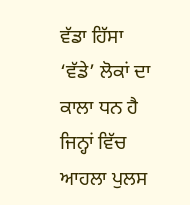ਵੱਡਾ ਹਿੱਸਾ ‘ਵੱਡੇ’ ਲੋਕਾਂ ਦਾ ਕਾਲਾ ਧਨ ਹੈ ਜਿਨ੍ਹਾਂ ਵਿੱਚ ਆਹਲਾ ਪੁਲਸ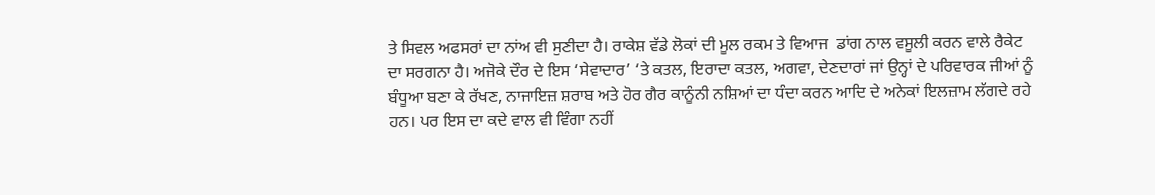ਤੇ ਸਿਵਲ ਅਫਸਰਾਂ ਦਾ ਨਾਂਅ ਵੀ ਸੁਣੀਦਾ ਹੈ। ਰਾਕੇਸ਼ ਵੱਡੇ ਲੋਕਾਂ ਦੀ ਮੂਲ ਰਕਮ ਤੇ ਵਿਆਜ  ਡਾਂਗ ਨਾਲ ਵਸੂਲੀ ਕਰਨ ਵਾਲੇ ਰੈਕੇਟ ਦਾ ਸਰਗਨਾ ਹੈ। ਅਜੋਕੇ ਦੌਰ ਦੇ ਇਸ ‘ਸੇਵਾਦਾਰ’ ‘ਤੇ ਕਤਲ, ਇਰਾਦਾ ਕਤਲ, ਅਗਵਾ, ਦੇਣਦਾਰਾਂ ਜਾਂ ਉਨ੍ਹਾਂ ਦੇ ਪਰਿਵਾਰਕ ਜੀਆਂ ਨੂੰ ਬੰਧੂਆ ਬਣਾ ਕੇ ਰੱਖਣ, ਨਾਜਾਇਜ਼ ਸ਼ਰਾਬ ਅਤੇ ਹੋਰ ਗੈਰ ਕਾਨੂੰਨੀ ਨਸ਼ਿਆਂ ਦਾ ਧੰਦਾ ਕਰਨ ਆਦਿ ਦੇ ਅਨੇਕਾਂ ਇਲਜ਼ਾਮ ਲੱਗਦੇ ਰਹੇ ਹਨ। ਪਰ ਇਸ ਦਾ ਕਦੇ ਵਾਲ ਵੀ ਵਿੰਗਾ ਨਹੀਂ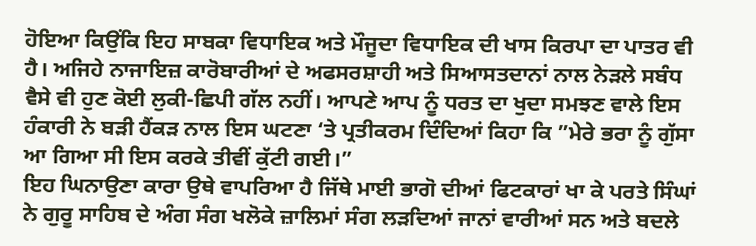ਹੋਇਆ ਕਿਉਂਕਿ ਇਹ ਸਾਬਕਾ ਵਿਧਾਇਕ ਅਤੇ ਮੌਜੂਦਾ ਵਿਧਾਇਕ ਦੀ ਖਾਸ ਕਿਰਪਾ ਦਾ ਪਾਤਰ ਵੀ ਹੈ। ਅਜਿਹੇ ਨਾਜਾਇਜ਼ ਕਾਰੋਬਾਰੀਆਂ ਦੇ ਅਫਸਰਸ਼ਾਹੀ ਅਤੇ ਸਿਆਸਤਦਾਨਾਂ ਨਾਲ ਨੇੜਲੇ ਸਬੰਧ ਵੈਸੇ ਵੀ ਹੁਣ ਕੋਈ ਲੁਕੀ-ਛਿਪੀ ਗੱਲ ਨਹੀਂ। ਆਪਣੇ ਆਪ ਨੂੰ ਧਰਤ ਦਾ ਖੁਦਾ ਸਮਝਣ ਵਾਲੇ ਇਸ ਹੰਕਾਰੀ ਨੇ ਬੜੀ ਹੈਂਕੜ ਨਾਲ ਇਸ ਘਟਣਾ ‘ਤੇ ਪ੍ਰਤੀਕਰਮ ਦਿੰਦਿਆਂ ਕਿਹਾ ਕਿ ”ਮੇਰੇ ਭਰਾ ਨੂੰ ਗੁੱਸਾ ਆ ਗਿਆ ਸੀ ਇਸ ਕਰਕੇ ਤੀਵੀਂ ਕੁੱਟੀ ਗਈ।”
ਇਹ ਘਿਨਾਉਣਾ ਕਾਰਾ ਉਥੇ ਵਾਪਰਿਆ ਹੈ ਜਿੱਥੇ ਮਾਈ ਭਾਗੋ ਦੀਆਂ ਫਿਟਕਾਰਾਂ ਖਾ ਕੇ ਪਰਤੇ ਸਿੰਘਾਂ ਨੇ ਗੁਰੂ ਸਾਹਿਬ ਦੇ ਅੰਗ ਸੰਗ ਖਲੋਕੇ ਜ਼ਾਲਿਮਾਂ ਸੰਗ ਲੜਦਿਆਂ ਜਾਨਾਂ ਵਾਰੀਆਂ ਸਨ ਅਤੇ ਬਦਲੇ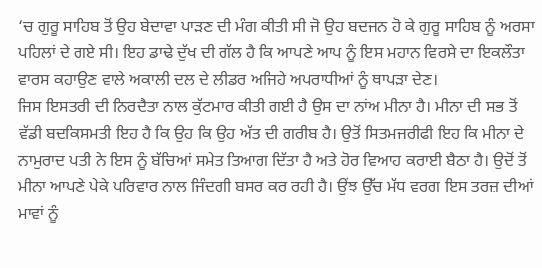‘ਚ ਗੁਰੂ ਸਾਹਿਬ ਤੋਂ ਉਹ ਬੇਦਾਵਾ ਪਾੜਣ ਦੀ ਮੰਗ ਕੀਤੀ ਸੀ ਜੋ ਉਹ ਬਦਜਨ ਹੋ ਕੇ ਗੁਰੂ ਸਾਹਿਬ ਨੂੰ ਅਰਸਾ ਪਹਿਲਾਂ ਦੇ ਗਏ ਸੀ। ਇਹ ਡਾਢੇ ਦੁੱਖ ਦੀ ਗੱਲ ਹੈ ਕਿ ਆਪਣੇ ਆਪ ਨੂੰ ਇਸ ਮਹਾਨ ਵਿਰਸੇ ਦਾ ਇਕਲੌਤਾ ਵਾਰਸ ਕਹਾਉਣ ਵਾਲੇ ਅਕਾਲੀ ਦਲ ਦੇ ਲੀਡਰ ਅਜਿਹੇ ਅਪਰਾਧੀਆਂ ਨੂੰ ਥਾਪੜਾ ਦੇਣ।
ਜਿਸ ਇਸਤਰੀ ਦੀ ਨਿਰਦੈਤਾ ਨਾਲ ਕੁੱਟਮਾਰ ਕੀਤੀ ਗਈ ਹੈ ਉਸ ਦਾ ਨਾਂਅ ਮੀਨਾ ਹੈ। ਮੀਨਾ ਦੀ ਸਭ ਤੋਂ ਵੱਡੀ ਬਦਕਿਸਮਤੀ ਇਹ ਹੈ ਕਿ ਉਹ ਕਿ ਉਹ ਅੱਤ ਦੀ ਗਰੀਬ ਹੈ। ਉਤੋਂ ਸਿਤਮਜਰੀਫੀ ਇਹ ਕਿ ਮੀਨਾ ਦੇ ਨਾਮੁਰਾਦ ਪਤੀ ਨੇ ਇਸ ਨੂੰ ਬੱਚਿਆਂ ਸਮੇਤ ਤਿਆਗ ਦਿੱਤਾ ਹੈ ਅਤੇ ਹੋਰ ਵਿਆਹ ਕਰਾਈ ਬੈਠਾ ਹੈ। ਉਦੋਂ ਤੋਂ ਮੀਨਾ ਆਪਣੇ ਪੇਕੇ ਪਰਿਵਾਰ ਨਾਲ ਜਿੰਦਗੀ ਬਸਰ ਕਰ ਰਹੀ ਹੈ। ਉਂਝ ਉੱਚ ਮੱਧ ਵਰਗ ਇਸ ਤਰਜ਼ ਦੀਆਂ ਮਾਵਾਂ ਨੂੰ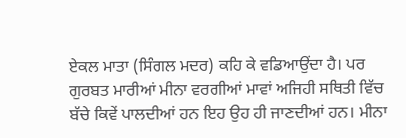ਏਕਲ ਮਾਤਾ (ਸਿੰਗਲ ਮਦਰ) ਕਹਿ ਕੇ ਵਡਿਆਉਂਦਾ ਹੈ। ਪਰ ਗੁਰਬਤ ਮਾਰੀਆਂ ਮੀਨਾ ਵਰਗੀਆਂ ਮਾਵਾਂ ਅਜਿਹੀ ਸਥਿਤੀ ਵਿੱਚ ਬੱਚੇ ਕਿਵੇਂ ਪਾਲਦੀਆਂ ਹਨ ਇਹ ਉਹ ਹੀ ਜਾਣਦੀਆਂ ਹਨ। ਮੀਨਾ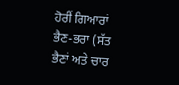ਹੋਰੀਂ ਗਿਆਰਾਂ ਭੈਣ-ਭਰਾ (ਸੱਤ ਭੈਣਾਂ ਅਤੇ ਚਾਰ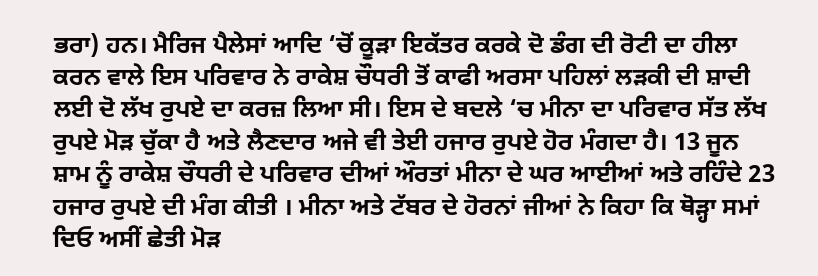ਭਰਾ) ਹਨ। ਮੈਰਿਜ ਪੈਲੇਸਾਂ ਆਦਿ ‘ਚੋਂ ਕੂੜਾ ਇਕੱਤਰ ਕਰਕੇ ਦੋ ਡੰਗ ਦੀ ਰੋਟੀ ਦਾ ਹੀਲਾ ਕਰਨ ਵਾਲੇ ਇਸ ਪਰਿਵਾਰ ਨੇ ਰਾਕੇਸ਼ ਚੌਧਰੀ ਤੋਂ ਕਾਫੀ ਅਰਸਾ ਪਹਿਲਾਂ ਲੜਕੀ ਦੀ ਸ਼ਾਦੀ ਲਈ ਦੋ ਲੱਖ ਰੁਪਏ ਦਾ ਕਰਜ਼ ਲਿਆ ਸੀ। ਇਸ ਦੇ ਬਦਲੇ ‘ਚ ਮੀਨਾ ਦਾ ਪਰਿਵਾਰ ਸੱਤ ਲੱਖ ਰੁਪਏ ਮੋੜ ਚੁੱਕਾ ਹੈ ਅਤੇ ਲੈਣਦਾਰ ਅਜੇ ਵੀ ਤੇਈ ਹਜਾਰ ਰੁਪਏ ਹੋਰ ਮੰਗਦਾ ਹੈ। 13 ਜੂਨ ਸ਼ਾਮ ਨੂੰ ਰਾਕੇਸ਼ ਚੌਧਰੀ ਦੇ ਪਰਿਵਾਰ ਦੀਆਂ ਔਰਤਾਂ ਮੀਨਾ ਦੇ ਘਰ ਆਈਆਂ ਅਤੇ ਰਹਿੰਦੇ 23 ਹਜਾਰ ਰੁਪਏ ਦੀ ਮੰਗ ਕੀਤੀ । ਮੀਨਾ ਅਤੇ ਟੱਬਰ ਦੇ ਹੋਰਨਾਂ ਜੀਆਂ ਨੇ ਕਿਹਾ ਕਿ ਥੋੜ੍ਹਾ ਸਮਾਂ ਦਿਓ ਅਸੀਂ ਛੇਤੀ ਮੋੜ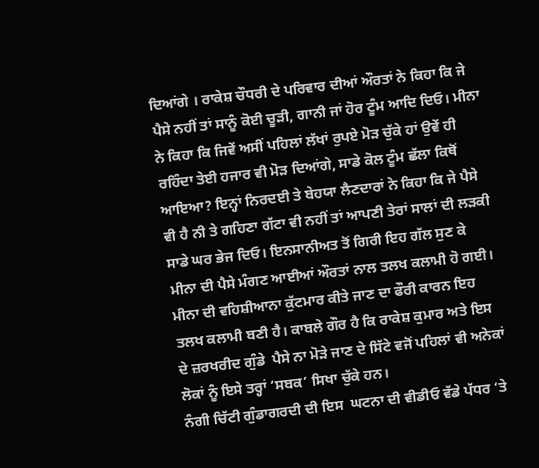ਦਿਆਂਗੇ । ਰਾਕੇਸ਼ ਚੌਧਰੀ ਦੇ ਪਰਿਵਾਰ ਦੀਆਂ ਔਰਤਾਂ ਨੇ ਕਿਹਾ ਕਿ ਜੇ ਪੈਸੇ ਨਹੀਂ ਤਾਂ ਸਾਨੂੰ ਕੋਈ ਚੂੜੀ, ਗਾਨੀ ਜਾਂ ਹੋਰ ਟੂੰਮ ਆਦਿ ਦਿਓ। ਮੀਨਾ ਨੇ ਕਿਹਾ ਕਿ ਜਿਵੇਂ ਅਸੀਂ ਪਹਿਲਾਂ ਲੱਖਾਂ ਰੁਪਏ ਮੋੜ ਚੁੱਕੇ ਹਾਂ ਉਵੇਂ ਹੀ ਰਹਿੰਦਾ ਤੇਈ ਹਜਾਰ ਵੀ ਮੋੜ ਦਿਆਂਗੇ, ਸਾਡੇ ਕੋਲ ਟੂੰਮ ਛੱਲਾ ਕਿਥੋਂ ਆਇਆ? ਇਨ੍ਹਾਂ ਨਿਰਦਈ ਤੇ ਬੇਹਯਾ ਲੈਣਦਾਰਾਂ ਨੇ ਕਿਹਾ ਕਿ ਜੇ ਪੈਸੇ ਵੀ ਹੈ ਨੀ ਤੇ ਗਹਿਣਾ ਗੱਟਾ ਵੀ ਨਹੀਂ ਤਾਂ ਆਪਣੀ ਤੇਰਾਂ ਸਾਲਾਂ ਦੀ ਲੜਕੀ ਸਾਡੇ ਘਰ ਭੇਜ ਦਿਓ। ਇਨਸਾਨੀਅਤ ਤੋਂ ਗਿਰੀ ਇਹ ਗੱਲ ਸੁਣ ਕੇ ਮੀਨਾ ਦੀ ਪੈਸੇ ਮੰਗਣ ਆਈਆਂ ਔਰਤਾਂ ਨਾਲ ਤਲਖ ਕਲਾਮੀ ਹੋ ਗਈ। ਮੀਨਾ ਦੀ ਵਹਿਸ਼ੀਆਨਾ ਕੁੱਟਮਾਰ ਕੀਤੇ ਜਾਣ ਦਾ ਫੌਰੀ ਕਾਰਨ ਇਹ ਤਲਖ ਕਲਾਮੀ ਬਣੀ ਹੈ। ਕਾਬਲੇ ਗੌਰ ਹੈ ਕਿ ਰਾਕੇਸ਼ ਕੁਮਾਰ ਅਤੇ ਇਸ ਦੇ ਜ਼ਰਖਰੀਦ ਗੁੰਡੇ  ਪੈਸੇ ਨਾ ਮੋੜੇ ਜਾਣ ਦੇ ਸਿੱਟੇ ਵਜੋਂ ਪਹਿਲਾਂ ਵੀ ਅਨੇਕਾਂ ਲੋਕਾਂ ਨੂੰ ਇਸੇ ਤਰ੍ਹਾਂ ‘ਸਬਕ’ ਸਿਖਾ ਚੁੱਕੇ ਹਨ।
ਨੰਗੀ ਚਿੱਟੀ ਗੁੰਡਾਗਰਦੀ ਦੀ ਇਸ  ਘਟਨਾ ਦੀ ਵੀਡੀਓ ਵੱਡੇ ਪੱਧਰ ‘ਤੇ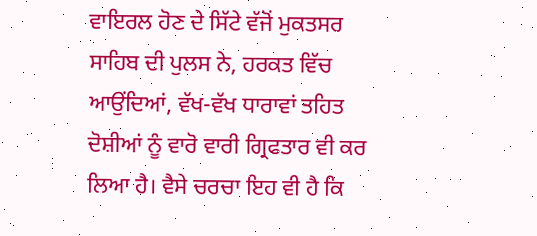ਵਾਇਰਲ ਹੋਣ ਦੇ ਸਿੱਟੇ ਵੱਜੋਂ ਮੁਕਤਸਰ ਸਾਹਿਬ ਦੀ ਪੁਲਸ ਨੇ, ਹਰਕਤ ਵਿੱਚ ਆਉਂਦਿਆਂ, ਵੱਖ-ਵੱਖ ਧਾਰਾਵਾਂ ਤਹਿਤ ਦੋਸ਼ੀਆਂ ਨੂੰ ਵਾਰੋ ਵਾਰੀ ਗ੍ਰਿਫਤਾਰ ਵੀ ਕਰ ਲਿਆ ਹੈ। ਵੈਸੇ ਚਰਚਾ ਇਹ ਵੀ ਹੈ ਕਿ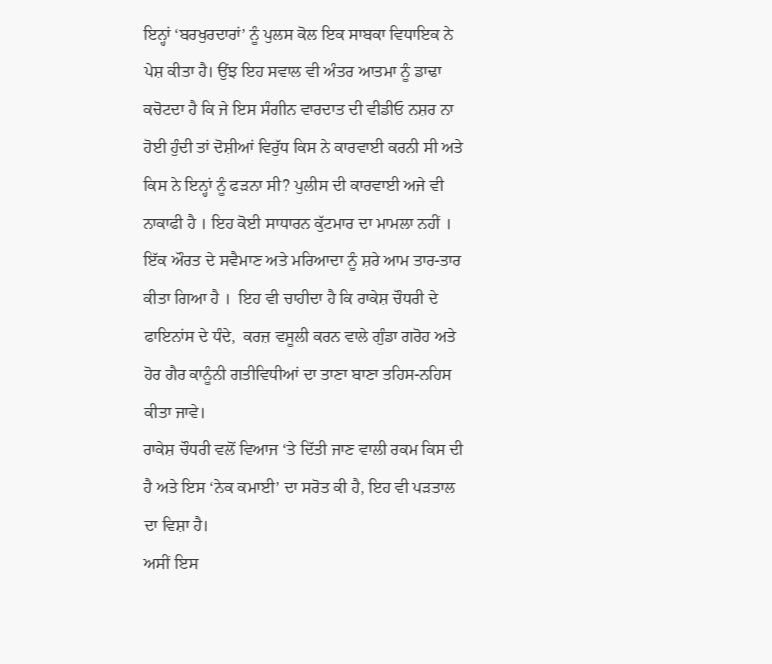ਇਨ੍ਹਾਂ ‘ਬਰਖੁਰਦਾਰਾਂ’ ਨੂੰ ਪੁਲਸ ਕੋਲ ਇਕ ਸਾਬਕਾ ਵਿਧਾਇਕ ਨੇ ਪੇਸ਼ ਕੀਤਾ ਹੈ। ਉਂਝ ਇਹ ਸਵਾਲ ਵੀ ਅੰਤਰ ਆਤਮਾ ਨੂੰ ਡਾਢਾ ਕਚੋਟਦਾ ਹੈ ਕਿ ਜੇ ਇਸ ਸੰਗੀਨ ਵਾਰਦਾਤ ਦੀ ਵੀਡੀਓ ਨਸ਼ਰ ਨਾ ਹੋਈ ਹੁੰਦੀ ਤਾਂ ਦੋਸ਼ੀਆਂ ਵਿਰੁੱਧ ਕਿਸ ਨੇ ਕਾਰਵਾਈ ਕਰਨੀ ਸੀ ਅਤੇ ਕਿਸ ਨੇ ਇਨ੍ਹਾਂ ਨੂੰ ਫੜਨਾ ਸੀ? ਪੁਲੀਸ ਦੀ ਕਾਰਵਾਈ ਅਜੇ ਵੀ ਨਾਕਾਫੀ ਹੈ । ਇਹ ਕੋਈ ਸਾਧਾਰਨ ਕੁੱਟਮਾਰ ਦਾ ਮਾਮਲਾ ਨਹੀਂ । ਇੱਕ ਔਰਤ ਦੇ ਸਵੈਮਾਣ ਅਤੇ ਮਰਿਆਦਾ ਨੂੰ ਸ਼ਰੇ ਆਮ ਤਾਰ-ਤਾਰ ਕੀਤਾ ਗਿਆ ਹੈ ।  ਇਹ ਵੀ ਚਾਹੀਦਾ ਹੈ ਕਿ ਰਾਕੇਸ਼ ਚੌਧਰੀ ਦੇ ਫਾਇਨਾਂਸ ਦੇ ਧੰਦੇ,  ਕਰਜ਼ ਵਸੂਲੀ ਕਰਨ ਵਾਲੇ ਗੁੰਡਾ ਗਰੋਹ ਅਤੇ ਹੋਰ ਗੈਰ ਕਾਨੂੰਨੀ ਗਤੀਵਿਧੀਆਂ ਦਾ ਤਾਣਾ ਬਾਣਾ ਤਹਿਸ-ਨਹਿਸ ਕੀਤਾ ਜਾਵੇ।                                                                                   ਰਾਕੇਸ਼ ਚੌਧਰੀ ਵਲੋਂ ਵਿਆਜ ‘ਤੇ ਦਿੱਤੀ ਜਾਣ ਵਾਲੀ ਰਕਮ ਕਿਸ ਦੀ ਹੈ ਅਤੇ ਇਸ ‘ਨੇਕ ਕਮਾਈ’ ਦਾ ਸਰੋਤ ਕੀ ਹੈ, ਇਹ ਵੀ ਪੜਤਾਲ ਦਾ ਵਿਸ਼ਾ ਹੈ।
ਅਸੀਂ ਇਸ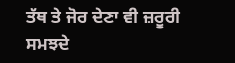ਤੱਥ ਤੇ ਜੋਰ ਦੇਣਾ ਵੀ ਜ਼ਰੂਰੀ ਸਮਝਦੇ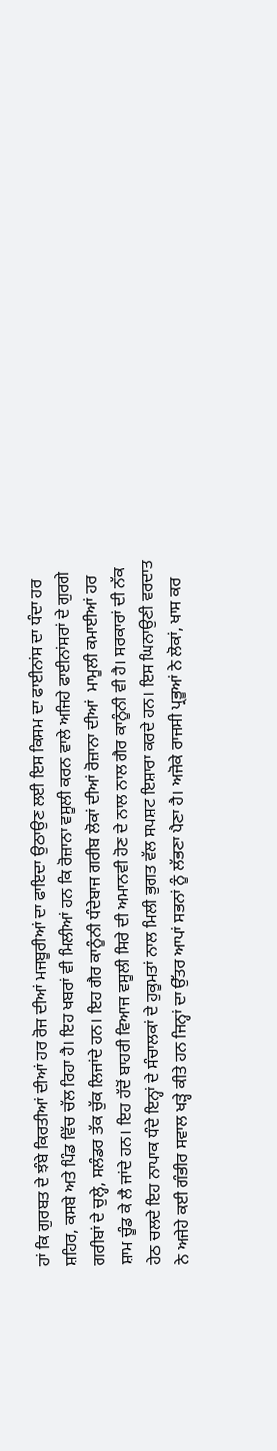ਹਾਂ ਕਿ ਗੁਰਬਤ ਦੇ ਝੰਬੇ ਕਿਰਤੀਆਂ ਦੀਆਂ ਹਰ ਰੋਜ ਦੀਆਂ ਮਜਬੂਰੀਆਂ ਦਾ ਫਾਇਦਾ ਉਠਾਉਣ ਲਈ ਇਸ ਕਿਸਮ ਦਾ ਫਾਈਨਾਂਸ ਦਾ ਧੰਦਾ ਹਰ ਸ਼ਹਿਰ, ਕਸਬੇ ਅਤੇ ਪਿੰਡ ਵਿੱਚ ਚੱਲ ਰਿਹਾ ਹੈ। ਇਹ ਖਬਰਾਂ ਵੀ ਮਿਲੀਆਂ ਹਨ ਕਿ ਰੋਜ਼ਾਨਾ ਵਸੂਲੀ ਕਰਨ ਵਾਲੇ ਅਜਿਹੇ ਫਾਈਨਾਂਸਰਾਂ ਦੇ ਗੁਰਗੇ ਗਰੀਬਾਂ ਦੇ ਚੁਲ੍ਹੇ, ਸਲੰਡਰ ਤੱਕ ਚੁੱਕ ਲਿਜਾਂਦੇ ਹਨ। ਇਹ ਗੈਰ ਕਾਨੂੰਨੀ ਧੰਦੇਬਾਜ ਗਰੀਬ ਲੋਕਾਂ ਦੀਆਂ ਰੋਜ਼ਾਨਾ ਦੀਆਂ  ਮਾਮੂਲੀ ਕਮਾਈਆਂ ਹਰ ਸ਼ਾਮ ਚੂੰਡ ਕੇ ਲੈ ਜਾਂਦੇ ਹਨ। ਇਹ ਹੱਦੋਂ ਬਾਹਰੀ ਵਿਆਜ ਵਸੂਲੀ ਸਿਰੇ ਦੀ ਅਮਾਨਵੀ ਹੋਣ ਦੇ ਨਾਲ ਨਾਲ ਗੈਰ ਕਾਨੂੰਨੀ ਵੀ ਹੈ। ਸਰਕਾਰਾਂ ਦੀ ਨੱਕ ਹੇਠ ਚਲਦੇ ਇਹ ਨਾਪਾਕ ਧੰਦੇ ਇਨ੍ਹਾਂ ਦੇ ਸੰਚਾਲਕਾਂ ਦੇ ਹੁਕੂਮਤਾਂ ਨਾਲ ਮਿਲੀ ਭੁਗਤ ਵੱਲ ਸਪਸ਼ਟ ਇਸ਼ਾਰਾ ਕਰਦੇ ਹਨ। ਇਸ ਘਿਨਾਉਣੀ ਵਰਦਾਤ ਨੇ ਅਜੇਹੇ ਕਈ ਗੰਭੀਰ ਸਵਾਲ ਖੜ੍ਹੇ ਕੀਤੇ ਹਨ ਜਿਨ੍ਹਾਂ ਦਾ ਉੱਤਰ ਆਪਾਂ ਸਭਨਾਂ ਨੂੰ ਲੱਭਣਾ ਪੈਣਾ ਹੈ। ਅਜੋਕੇ ਰਾਜਸੀ ਪ੍ਰਭੂਆਂ ਨੇ ਲੋਕਾਂ, ਖਾਸ ਕਰ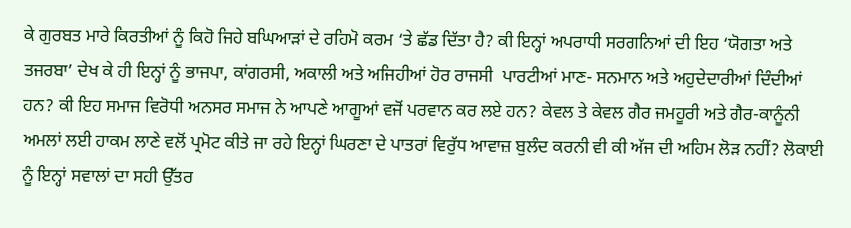ਕੇ ਗੁਰਬਤ ਮਾਰੇ ਕਿਰਤੀਆਂ ਨੂੰ ਕਿਹੋ ਜਿਹੇ ਬਘਿਆੜਾਂ ਦੇ ਰਹਿਮੋ ਕਰਮ ‘ਤੇ ਛੱਡ ਦਿੱਤਾ ਹੈ? ਕੀ ਇਨ੍ਹਾਂ ਅਪਰਾਧੀ ਸਰਗਨਿਆਂ ਦੀ ਇਹ ‘ਯੋਗਤਾ ਅਤੇ ਤਜਰਬਾ’ ਦੇਖ ਕੇ ਹੀ ਇਨ੍ਹਾਂ ਨੂੰ ਭਾਜਪਾ, ਕਾਂਗਰਸੀ, ਅਕਾਲੀ ਅਤੇ ਅਜਿਹੀਆਂ ਹੋਰ ਰਾਜਸੀ  ਪਾਰਟੀਆਂ ਮਾਣ- ਸਨਮਾਨ ਅਤੇ ਅਹੁਦੇਦਾਰੀਆਂ ਦਿੰਦੀਆਂ ਹਨ? ਕੀ ਇਹ ਸਮਾਜ ਵਿਰੋਧੀ ਅਨਸਰ ਸਮਾਜ ਨੇ ਆਪਣੇ ਆਗੂਆਂ ਵਜੋਂ ਪਰਵਾਨ ਕਰ ਲਏ ਹਨ? ਕੇਵਲ ਤੇ ਕੇਵਲ ਗੈਰ ਜਮਹੂਰੀ ਅਤੇ ਗੈਰ-ਕਾਨੂੰਨੀ ਅਮਲਾਂ ਲਈ ਹਾਕਮ ਲਾਣੇ ਵਲੋਂ ਪ੍ਰਮੋਟ ਕੀਤੇ ਜਾ ਰਹੇ ਇਨ੍ਹਾਂ ਘਿਰਣਾ ਦੇ ਪਾਤਰਾਂ ਵਿਰੁੱਧ ਆਵਾਜ਼ ਬੁਲੰਦ ਕਰਨੀ ਵੀ ਕੀ ਅੱਜ ਦੀ ਅਹਿਮ ਲੋੜ ਨਹੀਂ? ਲੋਕਾਈ ਨੂੰ ਇਨ੍ਹਾਂ ਸਵਾਲਾਂ ਦਾ ਸਹੀ ਉੱਤਰ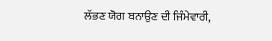ਲੱਭਣ ਯੋਗ ਬਨਾਉਣ ਦੀ ਜਿੰਮੇਵਾਰੀ,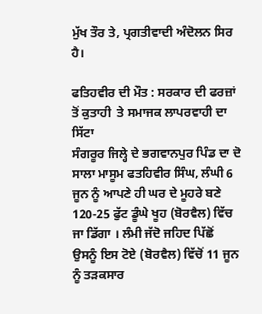ਮੁੱਖ ਤੌਰ ਤੇ, ਪ੍ਰਗਤੀਵਾਦੀ ਅੰਦੋਲਨ ਸਿਰ ਹੈ।

ਫਤਿਹਵੀਰ ਦੀ ਮੌਤ : ਸਰਕਾਰ ਦੀ ਫਰਜ਼ਾਂ ਤੋਂ ਕੁਤਾਹੀ  ਤੇ ਸਮਾਜਕ ਲਾਪਰਵਾਹੀ ਦਾ ਸਿੱਟਾ
ਸੰਗਰੂਰ ਜਿਲ੍ਹੇ ਦੇ ਭਗਵਾਨਪੁਰ ਪਿੰਡ ਦਾ ਦੋ ਸਾਲਾ ਮਾਸੂਮ ਫਤਹਿਵੀਰ ਸਿੰਘ, ਲੰਘੀ 6 ਜੂਨ ਨੂੰ ਆਪਣੇ ਹੀ ਘਰ ਦੇ ਮੂਹਰੇ ਬਣੇ 120-25 ਫੁੱਟ ਡੂੰਘੇ ਖੂਹ (ਬੋਰਵੈਲ) ਵਿੱਚ ਜਾ ਡਿੱਗਾ । ਲੰਮੀ ਜੱਦੋ ਜਹਿਦ ਪਿੱਛੋਂ  ਉਸਨੂੰ ਇਸ ਟੋਏ (ਬੋਰਵੈਲ) ਵਿੱਚੋਂ 11 ਜੂਨ ਨੂੰ ਤੜਕਸਾਰ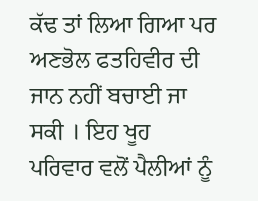ਕੱਢ ਤਾਂ ਲਿਆ ਗਿਆ ਪਰ ਅਣਭੋਲ ਫਤਹਿਵੀਰ ਦੀ ਜਾਨ ਨਹੀਂ ਬਚਾਈ ਜਾ ਸਕੀ । ਇਹ ਖੂਹ ਪਰਿਵਾਰ ਵਲੋਂ ਪੈਲੀਆਂ ਨੂੰ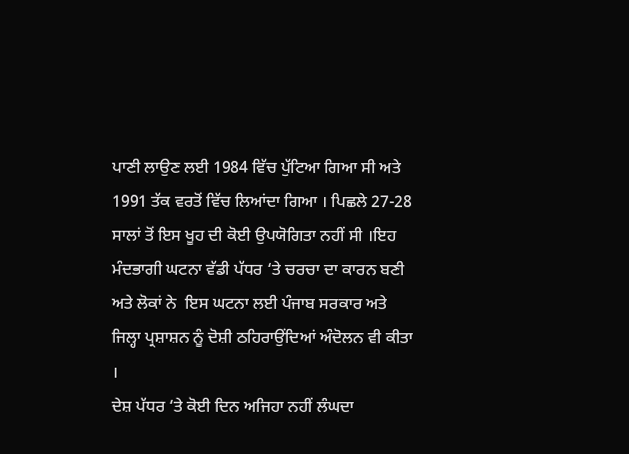ਪਾਣੀ ਲਾਉਣ ਲਈ 1984 ਵਿੱਚ ਪੁੱਟਿਆ ਗਿਆ ਸੀ ਅਤੇ 1991 ਤੱਕ ਵਰਤੋਂ ਵਿੱਚ ਲਿਆਂਦਾ ਗਿਆ । ਪਿਛਲੇ 27-28 ਸਾਲਾਂ ਤੋਂ ਇਸ ਖੂਹ ਦੀ ਕੋਈ ਉਪਯੋਗਿਤਾ ਨਹੀਂ ਸੀ ।ਇਹ ਮੰਦਭਾਗੀ ਘਟਨਾ ਵੱਡੀ ਪੱਧਰ ‘ਤੇ ਚਰਚਾ ਦਾ ਕਾਰਨ ਬਣੀ ਅਤੇ ਲੋਕਾਂ ਨੇ  ਇਸ ਘਟਨਾ ਲਈ ਪੰਜਾਬ ਸਰਕਾਰ ਅਤੇ ਜਿਲ੍ਹਾ ਪ੍ਰਸ਼ਾਸ਼ਨ ਨੂੰ ਦੋਸ਼ੀ ਠਹਿਰਾਉਂਦਿਆਂ ਅੰਦੋਲਨ ਵੀ ਕੀਤਾ ।
ਦੇਸ਼ ਪੱਧਰ ‘ਤੇ ਕੋਈ ਦਿਨ ਅਜਿਹਾ ਨਹੀਂ ਲੰਘਦਾ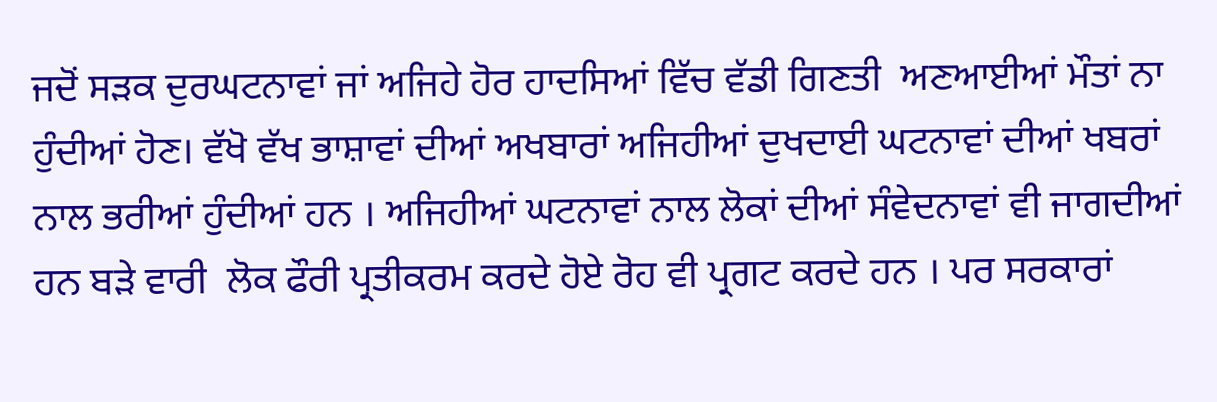ਜਦੋਂ ਸੜਕ ਦੁਰਘਟਨਾਵਾਂ ਜਾਂ ਅਜਿਹੇ ਹੋਰ ਹਾਦਸਿਆਂ ਵਿੱਚ ਵੱਡੀ ਗਿਣਤੀ  ਅਣਆਈਆਂ ਮੌਤਾਂ ਨਾ ਹੁੰਦੀਆਂ ਹੋਣ। ਵੱਖੋ ਵੱਖ ਭਾਸ਼ਾਵਾਂ ਦੀਆਂ ਅਖਬਾਰਾਂ ਅਜਿਹੀਆਂ ਦੁਖਦਾਈ ਘਟਨਾਵਾਂ ਦੀਆਂ ਖਬਰਾਂ ਨਾਲ ਭਰੀਆਂ ਹੁੰਦੀਆਂ ਹਨ । ਅਜਿਹੀਆਂ ਘਟਨਾਵਾਂ ਨਾਲ ਲੋਕਾਂ ਦੀਆਂ ਸੰਵੇਦਨਾਵਾਂ ਵੀ ਜਾਗਦੀਆਂ ਹਨ ਬੜੇ ਵਾਰੀ  ਲੋਕ ਫੌਰੀ ਪ੍ਰਤੀਕਰਮ ਕਰਦੇ ਹੋਏ ਰੋਹ ਵੀ ਪ੍ਰਗਟ ਕਰਦੇ ਹਨ । ਪਰ ਸਰਕਾਰਾਂ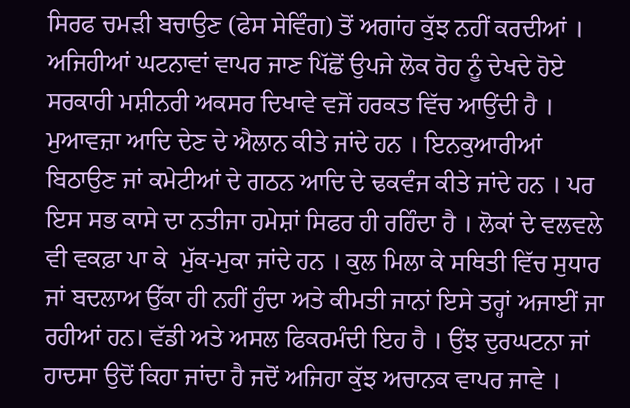ਸਿਰਫ ਚਮੜੀ ਬਚਾਉਣ (ਫੇਸ ਸੇਵਿੰਗ) ਤੋਂ ਅਗਾਂਹ ਕੁੱਝ ਨਹੀਂ ਕਰਦੀਆਂ ।
ਅਜਿਹੀਆਂ ਘਟਨਾਵਾਂ ਵਾਪਰ ਜਾਣ ਪਿੱਛੋਂ ਉਪਜੇ ਲੋਕ ਰੋਹ ਨੂੰ ਦੇਖਦੇ ਹੋਏ ਸਰਕਾਰੀ ਮਸ਼ੀਨਰੀ ਅਕਸਰ ਦਿਖਾਵੇ ਵਜੋਂ ਹਰਕਤ ਵਿੱਚ ਆਉਂਦੀ ਹੈ । ਮੁਆਵਜ਼ਾ ਆਦਿ ਦੇਣ ਦੇ ਐਲਾਨ ਕੀਤੇ ਜਾਂਦੇ ਹਨ । ਇਨਕੁਆਰੀਆਂ ਬਿਠਾਉਣ ਜਾਂ ਕਮੇਟੀਆਂ ਦੇ ਗਠਨ ਆਦਿ ਦੇ ਢਕਵੰਜ ਕੀਤੇ ਜਾਂਦੇ ਹਨ । ਪਰ ਇਸ ਸਭ ਕਾਸੇ ਦਾ ਨਤੀਜਾ ਹਮੇਸ਼ਾਂ ਸਿਫਰ ਹੀ ਰਹਿੰਦਾ ਹੈ । ਲੋਕਾਂ ਦੇ ਵਲਵਲੇ ਵੀ ਵਕਫ਼ਾ ਪਾ ਕੇ  ਮੁੱਕ-ਮੁਕਾ ਜਾਂਦੇ ਹਨ । ਕੁਲ ਮਿਲਾ ਕੇ ਸਥਿਤੀ ਵਿੱਚ ਸੁਧਾਰ ਜਾਂ ਬਦਲਾਅ ਉੱਕਾ ਹੀ ਨਹੀਂ ਹੁੰਦਾ ਅਤੇ ਕੀਮਤੀ ਜਾਨਾਂ ਇਸੇ ਤਰ੍ਹਾਂ ਅਜਾਈਂ ਜਾ ਰਹੀਆਂ ਹਨ। ਵੱਡੀ ਅਤੇ ਅਸਲ ਫਿਕਰਮੰਦੀ ਇਹ ਹੈ । ਉਂਝ ਦੁਰਘਟਨਾ ਜਾਂ ਹਾਦਸਾ ਉਦੋਂ ਕਿਹਾ ਜਾਂਦਾ ਹੈ ਜਦੋਂ ਅਜਿਹਾ ਕੁੱਝ ਅਚਾਨਕ ਵਾਪਰ ਜਾਵੇ ।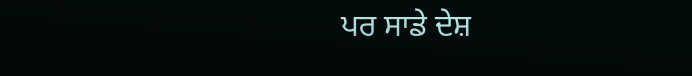ਪਰ ਸਾਡੇ ਦੇਸ਼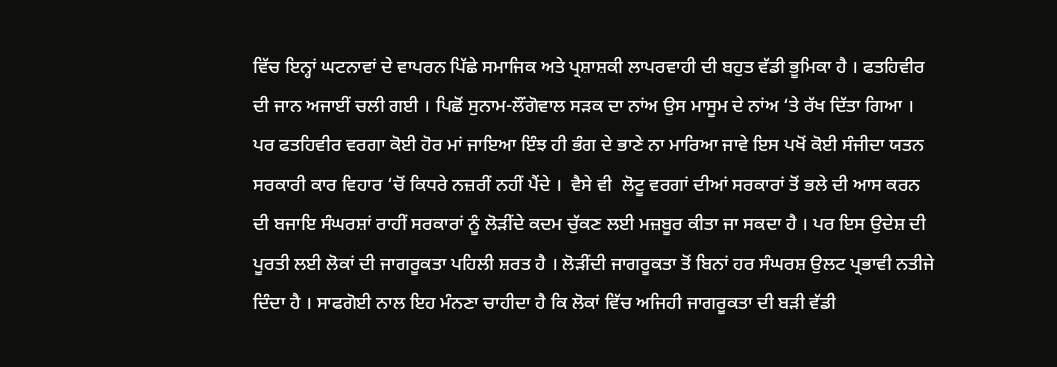ਵਿੱਚ ਇਨ੍ਹਾਂ ਘਟਨਾਵਾਂ ਦੇ ਵਾਪਰਨ ਪਿੱਛੇ ਸਮਾਜਿਕ ਅਤੇ ਪ੍ਰਸ਼ਾਸ਼ਕੀ ਲਾਪਰਵਾਹੀ ਦੀ ਬਹੁਤ ਵੱਡੀ ਭੂਮਿਕਾ ਹੈ । ਫਤਹਿਵੀਰ ਦੀ ਜਾਨ ਅਜਾਈਂ ਚਲੀ ਗਈ । ਪਿਛੋਂ ਸੁਨਾਮ-ਲੌਂਗੋਵਾਲ ਸੜਕ ਦਾ ਨਾਂਅ ਉਸ ਮਾਸੂਮ ਦੇ ਨਾਂਅ ‘ਤੇ ਰੱਖ ਦਿੱਤਾ ਗਿਆ । ਪਰ ਫਤਹਿਵੀਰ ਵਰਗਾ ਕੋਈ ਹੋਰ ਮਾਂ ਜਾਇਆ ਇੰਝ ਹੀ ਭੰਗ ਦੇ ਭਾਣੇ ਨਾ ਮਾਰਿਆ ਜਾਵੇ ਇਸ ਪਖੋਂ ਕੋਈ ਸੰਜੀਦਾ ਯਤਨ  ਸਰਕਾਰੀ ਕਾਰ ਵਿਹਾਰ ‘ਚੋਂ ਕਿਧਰੇ ਨਜ਼ਰੀਂ ਨਹੀਂ ਪੈਂਦੇ ।  ਵੈਸੇ ਵੀ  ਲੋਟੂ ਵਰਗਾਂ ਦੀਆਂ ਸਰਕਾਰਾਂ ਤੋਂ ਭਲੇ ਦੀ ਆਸ ਕਰਨ ਦੀ ਬਜਾਇ ਸੰਘਰਸ਼ਾਂ ਰਾਹੀਂ ਸਰਕਾਰਾਂ ਨੂੰ ਲੋੜੀਂਦੇ ਕਦਮ ਚੁੱਕਣ ਲਈ ਮਜ਼ਬੂਰ ਕੀਤਾ ਜਾ ਸਕਦਾ ਹੈ । ਪਰ ਇਸ ਉਦੇਸ਼ ਦੀ ਪੂਰਤੀ ਲਈ ਲੋਕਾਂ ਦੀ ਜਾਗਰੂਕਤਾ ਪਹਿਲੀ ਸ਼ਰਤ ਹੈ । ਲੋੜੀਂਦੀ ਜਾਗਰੂਕਤਾ ਤੋਂ ਬਿਨਾਂ ਹਰ ਸੰਘਰਸ਼ ਉਲਟ ਪ੍ਰਭਾਵੀ ਨਤੀਜੇ ਦਿੰਦਾ ਹੈ । ਸਾਫਗੋਈ ਨਾਲ ਇਹ ਮੰਨਣਾ ਚਾਹੀਦਾ ਹੈ ਕਿ ਲੋਕਾਂ ਵਿੱਚ ਅਜਿਹੀ ਜਾਗਰੂਕਤਾ ਦੀ ਬੜੀ ਵੱਡੀ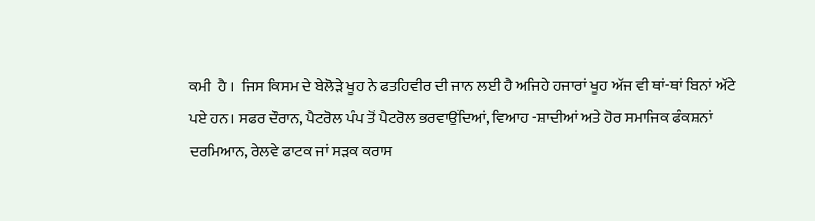ਕਮੀ  ਹੈ ।  ਜਿਸ ਕਿਸਮ ਦੇ ਬੇਲੋੜੇ ਖੂਹ ਨੇ ਫਤਹਿਵੀਰ ਦੀ ਜਾਨ ਲਈ ਹੈ ਅਜਿਹੇ ਹਜਾਰਾਂ ਖੂਹ ਅੱਜ ਵੀ ਥਾਂ-ਥਾਂ ਬਿਨਾਂ ਅੱਟੇ ਪਏ ਹਨ। ਸਫਰ ਦੌਰਾਨ, ਪੈਟਰੋਲ ਪੰਪ ਤੋਂ ਪੈਟਰੋਲ ਭਰਵਾਉਂਦਿਆਂ, ਵਿਆਹ -ਸ਼ਾਦੀਆਂ ਅਤੇ ਹੋਰ ਸਮਾਜਿਕ ਫੰਕਸ਼ਨਾਂ ਦਰਮਿਆਨ, ਰੇਲਵੇ ਫਾਟਕ ਜਾਂ ਸੜਕ ਕਰਾਸ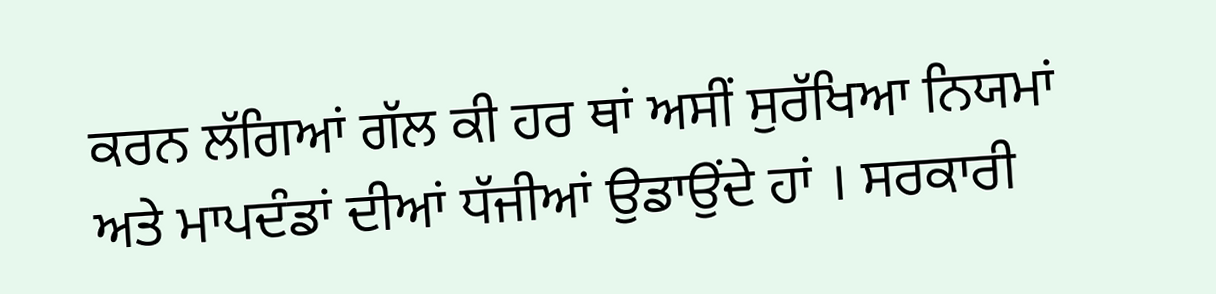ਕਰਨ ਲੱਗਿਆਂ ਗੱਲ ਕੀ ਹਰ ਥਾਂ ਅਸੀਂ ਸੁਰੱਖਿਆ ਨਿਯਮਾਂ ਅਤੇ ਮਾਪਦੰਡਾਂ ਦੀਆਂ ਧੱਜੀਆਂ ਉਡਾਉਂਦੇ ਹਾਂ । ਸਰਕਾਰੀ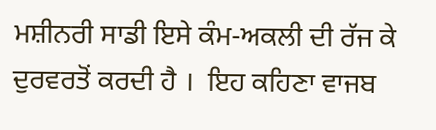ਮਸ਼ੀਨਰੀ ਸਾਡੀ ਇਸੇ ਕੰਮ-ਅਕਲੀ ਦੀ ਰੱਜ ਕੇ ਦੁਰਵਰਤੋਂ ਕਰਦੀ ਹੈ ।  ਇਹ ਕਹਿਣਾ ਵਾਜਬ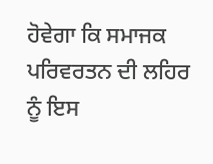ਹੋਵੇਗਾ ਕਿ ਸਮਾਜਕ ਪਰਿਵਰਤਨ ਦੀ ਲਹਿਰ ਨੂੰ ਇਸ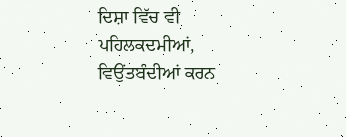ਦਿਸ਼ਾ ਵਿੱਚ ਵੀ ਪਹਿਲਕਦਮੀਆਂ, ਵਿਉਂਤਬੰਦੀਆਂ ਕਰਨ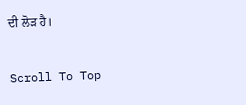ਦੀ ਲੋੜ ਹੈ।

Scroll To Top